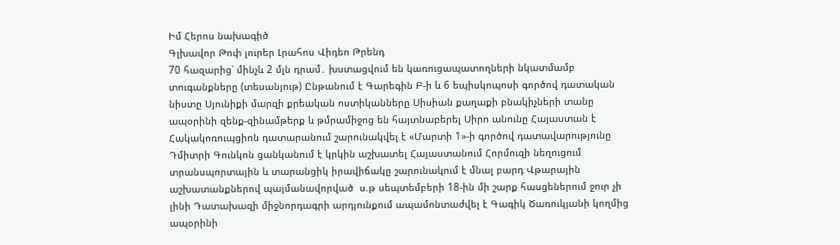Իմ Հերոս նախագիծ
Գլխավոր Թոփ լուրեր Լրահոս Վիդեո Թրենդ
70 հազարից՝ մինչև 2 մլն դրամ․ խստացվում են կառուցապատողների նկատմամբ տուգանքները (տեսանյութ) Ընթանում է Գարեգին Բ-ի և 6 եպիսկոպոսի գործով դատական նիստը Սյունիքի մարզի քրեական ոստիկանները Սիսիան քաղաքի բնակիչների տանը ապօրինի զենք-զինամթերք և թմրամիջոց են հայտնաբերել Սիրո անունը Հայաստան է Հակակոռուպցիոն դատարանում շարունակվել է «Մարտի 1»-ի գործով դատավարությունը Դմիտրի Գունկոն ցանկանում է կրկին աշխատել Հայաստանում Հորմուզի նեղուցում տրանսպորտային և տարանցիկ իրավիճակը շարունակում է մնալ բարդ Վթարային աշխատանքներով պայմանավորված  ս.թ սեպտեմբերի 18-ին մի շարք հասցեներում ջուր չի լինի Դատախազի միջնորդագրի արդյունքում ապամոնտաժվել է Գագիկ Ծառուկյանի կողմից ապօրինի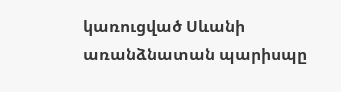կառուցված Սևանի առանձնատան պարիսպը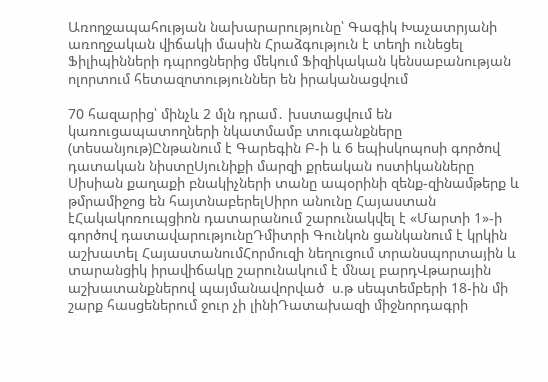Առողջապահության նախարարությունը՝ Գագիկ Խաչատրյանի առողջական վիճակի մասին Հրաձգություն է տեղի ունեցել Ֆիլիպինների դպրոցներից մեկում Ֆիզիկական կենսաբանության ոլորտում հետազոտություններ են իրականացվում

70 հազարից՝ մինչև 2 մլն դրամ․ խստացվում են կառուցապատողների նկատմամբ տուգանքները (տեսանյութ)Ընթանում է Գարեգին Բ-ի և 6 եպիսկոպոսի գործով դատական նիստըՍյունիքի մարզի քրեական ոստիկանները Սիսիան քաղաքի բնակիչների տանը ապօրինի զենք-զինամթերք և թմրամիջոց են հայտնաբերելՍիրո անունը Հայաստան էՀակակոռուպցիոն դատարանում շարունակվել է «Մարտի 1»-ի գործով դատավարությունըԴմիտրի Գունկոն ցանկանում է կրկին աշխատել ՀայաստանումՀորմուզի նեղուցում տրանսպորտային և տարանցիկ իրավիճակը շարունակում է մնալ բարդՎթարային աշխատանքներով պայմանավորված  ս.թ սեպտեմբերի 18-ին մի շարք հասցեներում ջուր չի լինիԴատախազի միջնորդագրի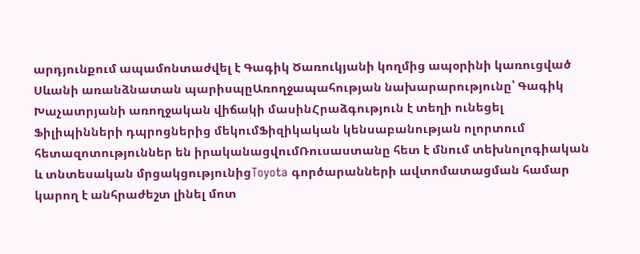արդյունքում ապամոնտաժվել է Գագիկ Ծառուկյանի կողմից ապօրինի կառուցված Սևանի առանձնատան պարիսպըԱռողջապահության նախարարությունը՝ Գագիկ Խաչատրյանի առողջական վիճակի մասինՀրաձգություն է տեղի ունեցել Ֆիլիպինների դպրոցներից մեկումՖիզիկական կենսաբանության ոլորտում հետազոտություններ են իրականացվումՌուսաստանը հետ է մնում տեխնոլոգիական և տնտեսական մրցակցությունիցToyota գործարանների ավտոմատացման համար կարող է անհրաժեշտ լինել մոտ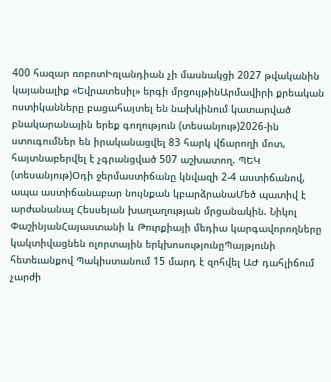400 հազար ռոբոտԻռլանդիան չի մասնակցի 2027 թվականին կայանալիք «Եվրատեսիլ» երգի մրցույթինԱրմավիրի քրեական ոստիկանները բացահայտել են նախկինում կատարված բնակարանային երեք գողություն (տեսանյութ)2026-ին ստուգումներ են իրականացվել 83 հարկ վճարողի մոտ, հայտնաբերվել է չգրանցված 507 աշխատող. ՊԵԿ (տեսանյութ)Օդի ջերմաստիճանը կնվազի 2-4 աստիճանով, ապա աստիճանաբար նույնքան կբարձրանաՄեծ պատիվ է արժանանալ Հեսսեյան խաղաղության մրցանակին. Նիկոլ ՓաշինյանՀայաստանի և Թուրքիայի մեդիա կարգավորողները կակտիվացնեն ոլորտային երկխոսությունըՊայթյունի հետեւանքով Պակիստանում 15 մարդ է զոհվել ԱԺ դահլիճում չարժի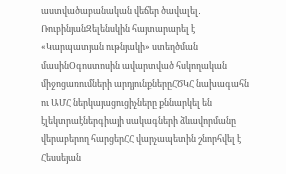աստվածաբանական վեճեր ծավալել․ ՌուբինյանԶելենսկին հայտարարել է «Կարպատյան ութնյակի» ստեղծման մասինՕգոստոսին ավարտված հսկողական միջոցառումների արդյունքներըՀԾԿՀ նախագահն ու ԱՄՀ ներկայացուցիչները քննարկել են էլեկտրաէներգիայի սակագների ձևավորմանը վերաբերող հարցերՀՀ վարչապետին շնորհվել է Հեսսեյան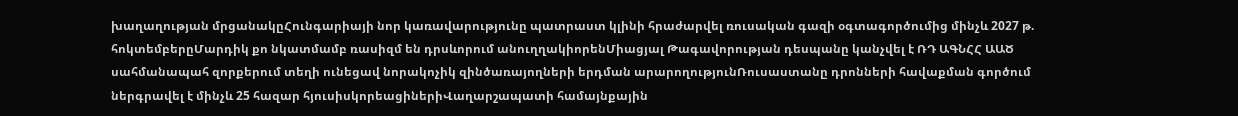խաղաղության մրցանակըՀունգարիայի նոր կառավարությունը պատրաստ կլինի հրաժարվել ռուսական գազի օգտագործումից մինչև 2027 թ. հոկտեմբերըՄարդիկ քո նկատմամբ ռասիզմ են դրսևորում անուղղակիորենՄիացյալ Թագավորության դեսպանը կանչվել է ՌԴ ԱԳՆՀՀ ԱԱԾ սահմանապահ զորքերում տեղի ունեցավ նորակոչիկ զինծառայողների երդման արարողությունՌուսաստանը դրոնների հավաքման գործում ներգրավել է մինչև 25 հազար հյուսիսկորեացիներիՎաղարշապատի համայնքային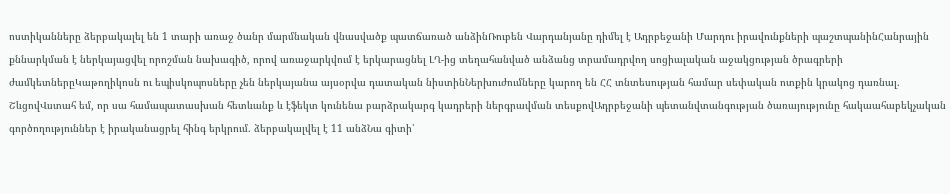ոստիկանները ձերբակալել են 1 տարի առաջ ծանր մարմնական վնասվածք պատճառած անձինՌուբեն Վարդանյանը դիմել է Ադրբեջանի Մարդու իրավունքների պաշտպանինՀանրային քննարկման է ներկայացվել որոշման նախագիծ, որով առաջարկվում է երկարացնել ԼՂ-ից տեղահանված անձանց տրամադրվող սոցիալական աջակցության ծրագրերի ժամկետներըԿաթողիկոսն ու եպիսկոպոսները չեն ներկայանա այսօրվա դատական նիստինՆերխուժումները կարող են ՀՀ տնտեսության համար սեփական ոտքին կրակոց դառնալ. ՇևցովՎստահ եմ, որ սա համապատասխան հետևանք և էֆեկտ կունենա բարձրակարգ կադրերի ներգրավման տեսքովԱդրբեջանի պետանվտանգության ծառայությունը հակաահաբեկչական գործողություններ է իրականացրել հինգ երկրում. ձերբակալվել է 11 անձՆա գիտի՝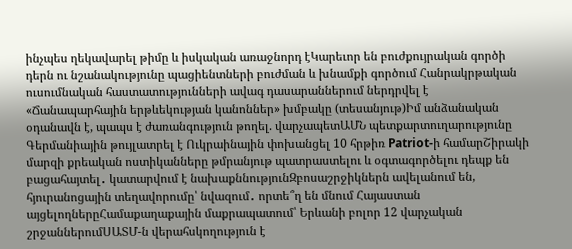ինչպես ղեկավարել թիմը և իսկական առաջնորդ էԿարեւոր են բուժքույրական գործի դերն ու նշանակությունը պացիենտների բուժման և խնամքի գործում Հանրակրթական ուսումնական հաստատությունների ավագ դասարաններում ներդրվել է «Ճանապարհային երթևեկության կանոններ» խմբակը (տեսանյութ)Իմ անձանական օդանավն է, պապս է ժառանգություն թողել. վարչապետԱՄՆ պետքարտուղարությունը Գերմանիային թույլատրել է Ուկրաինային փոխանցել 10 հրթիռ Patriot-ի համարՇիրակի մարզի քրեական ոստիկանները թմրանյութ պատրաստելու և օգտագործելու դեպք են բացահայտել․ կատարվում է նախաքննությունԶբոսաշրջիկներն ավելանում են, հյուրանոցային տեղավորումը՝ նվազում․ որտե՞ղ են մնում Հայաստան այցելողներըՀամաքաղաքային մաքրապատում՝ Երևանի բոլոր 12 վարչական շրջաններումՍԱՏՄ-ն վերահսկողություն է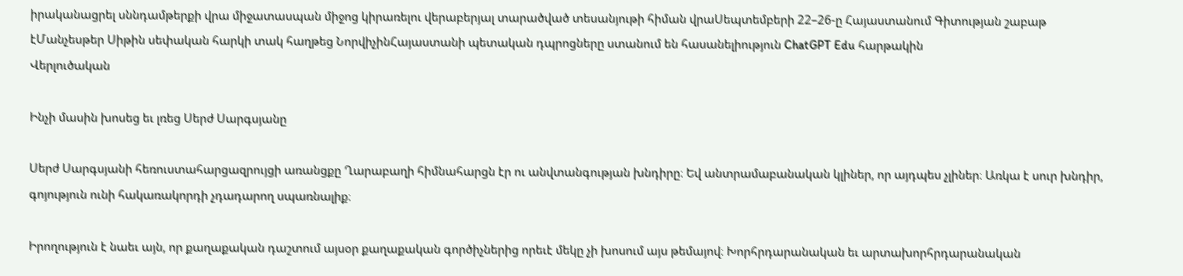իրականացրել սննդամթերքի վրա միջատասպան միջոց կիրառելու վերաբերյալ տարածված տեսանյութի հիման վրաՍեպտեմբերի 22–26-ը Հայաստանում Գիտության շաբաթ էՄանչեսթեր Սիթին սեփական հարկի տակ հաղթեց ՆորվիչինՀայաստանի պետական դպրոցները ստանում են հասանելիություն ChatGPT Edu հարթակին
Վերլուծական

Ինչի մասին խոսեց եւ լռեց Սերժ Սարգսյանը

Սերժ Սարգսյանի հեռուստահարցազրույցի առանցքը Ղարաբաղի հիմնահարցն էր ու անվտանգության խնդիրը։ Եվ անտրամաբանական կլիներ, որ այդպես չլիներ։ Առկա է սուր խնդիր, գոյություն ունի հակառակորդի չդադարող սպառնալիք։

Իրողություն է նաեւ այն, որ քաղաքական դաշտում այսօր քաղաքական գործիչներից որեւէ մեկը չի խոսում այս թեմայով։ Խորհրդարանական եւ արտախորհրդարանական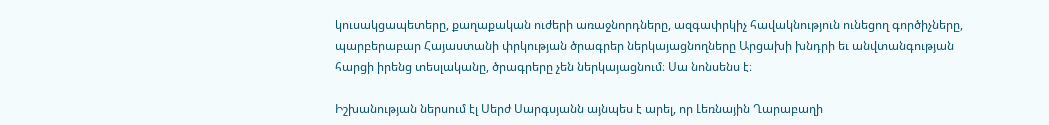կուսակցապետերը, քաղաքական ուժերի առաջնորդները, ազգափրկիչ հավակնություն ունեցող գործիչները, պարբերաբար Հայաստանի փրկության ծրագրեր ներկայացնողները Արցախի խնդրի եւ անվտանգության հարցի իրենց տեսլականը, ծրագրերը չեն ներկայացնում։ Սա նոնսենս է։

Իշխանության ներսում էլ Սերժ Սարգսյանն այնպես է արել, որ Լեռնային Ղարաբաղի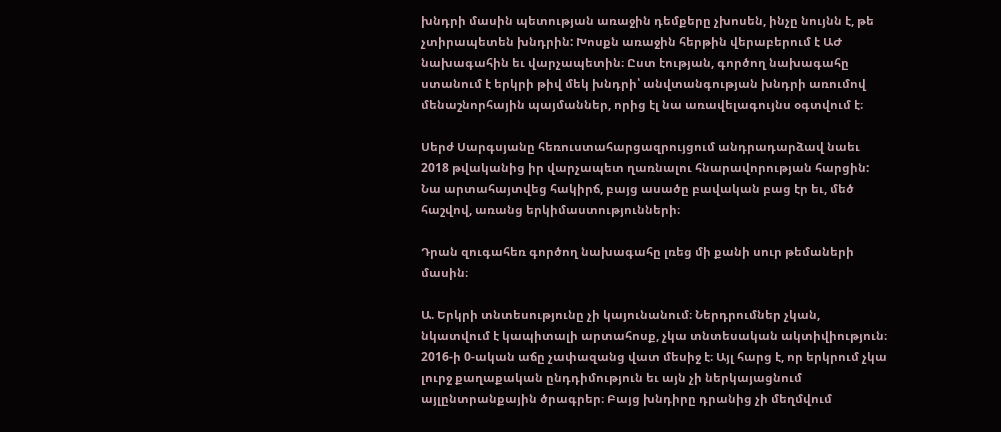խնդրի մասին պետության առաջին դեմքերը չխոսեն, ինչը նույնն է, թե չտիրապետեն խնդրին: Խոսքն առաջին հերթին վերաբերում է ԱԺ նախագահին եւ վարչապետին։ Ըստ էության, գործող նախագահը ստանում է երկրի թիվ մեկ խնդրի՝ անվտանգության խնդրի առումով մենաշնորհային պայմաններ, որից էլ նա առավելագույնս օգտվում է։

Սերժ Սարգսյանը հեռուստահարցազրույցում անդրադարձավ նաեւ 2018 թվականից իր վարչապետ ղառնալու հնարավորության հարցին: Նա արտահայտվեց հակիրճ, բայց ասածը բավական բաց էր եւ, մեծ հաշվով, առանց երկիմաստությունների։

Դրան զուգահեռ գործող նախագահը լռեց մի քանի սուր թեմաների մասին։

Ա. Երկրի տնտեսությունը չի կայունանում։ Ներդրումներ չկան, նկատվում է կապիտալի արտահոսք, չկա տնտեսական ակտիվիություն։ 2016-ի 0-ական աճը չափազանց վատ մեսիջ է։ Այլ հարց է, որ երկրում չկա լուրջ քաղաքական ընդդիմություն եւ այն չի ներկայացնում այլընտրանքային ծրագրեր։ Բայց խնդիրը դրանից չի մեղմվում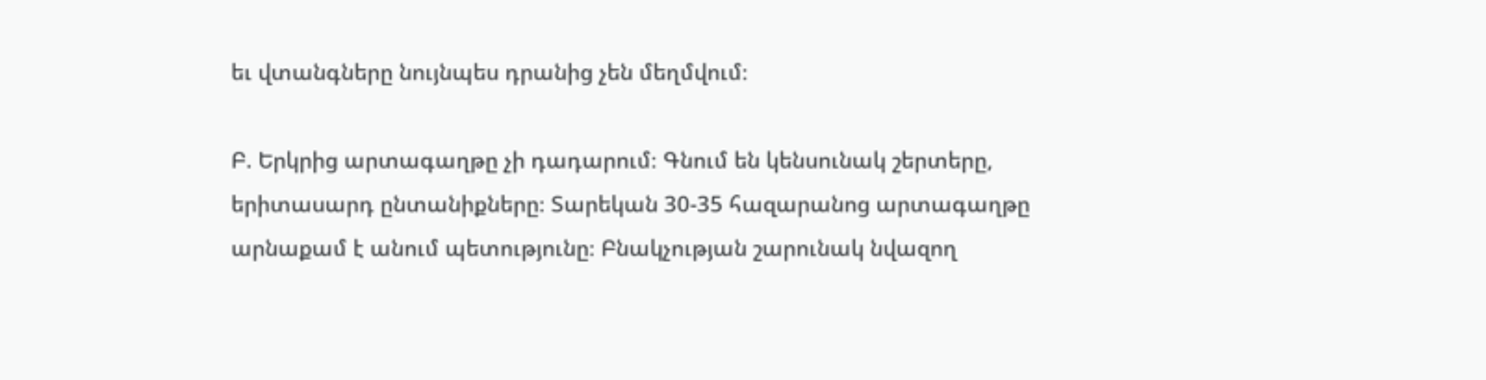եւ վտանգները նույնպես դրանից չեն մեղմվում։

Բ. Երկրից արտագաղթը չի դադարում։ Գնում են կենսունակ շերտերը, երիտասարդ ընտանիքները։ Տարեկան 30-35 հազարանոց արտագաղթը արնաքամ է անում պետությունը։ Բնակչության շարունակ նվազող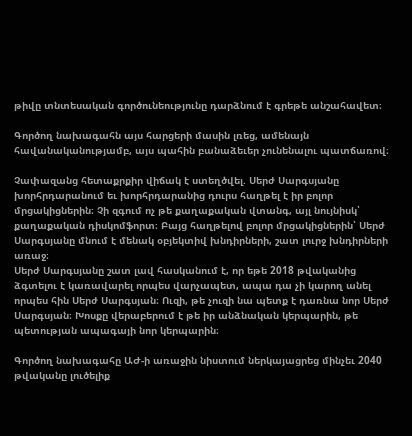թիվը տնտեսական գործունեությունը դարձնում է գրեթե անշահավետ։

Գործող նախագահն այս հարցերի մասին լռեց, ամենայն հավանականությամբ, այս պահին բանաձեւեր չունենալու պատճառով։

Չափազանց հետաքրքիր վիճակ է ստեղծվել. Սերժ Սարգսյանը խորհրդարանում եւ խորհրդարանից դուրս հաղթել է իր բոլոր մրցակիցներին։ Չի զգում ոչ թե քաղաքական վտանգ, այլ նույնիսկ՝ քաղաքական դիսկոմֆորտ։ Բայց հաղթելով բոլոր մրցակիցներին՝ Սերժ Սարգսյանը մնում է մենակ օբյեկտիվ խնդիրների, շատ լուրջ խնդիրների առաջ։
Սերժ Սարգսյանը շատ լավ հասկանում է, որ եթե 2018 թվականից ձգտելու է կառավարել որպես վարչապետ, ապա դա չի կարող անել որպես հին Սերժ Սարգսյան։ Ուզի, թե չուզի նա պետք է դառնա նոր Սերժ Սարգսյան։ Խոսքը վերաբերում է թե իր անձնական կերպարին, թե պետության ապագայի նոր կերպարին։

Գործող նախագահը ԱԺ-ի առաջին նիստում ներկայացրեց մինչեւ 2040 թվականը լուծելիք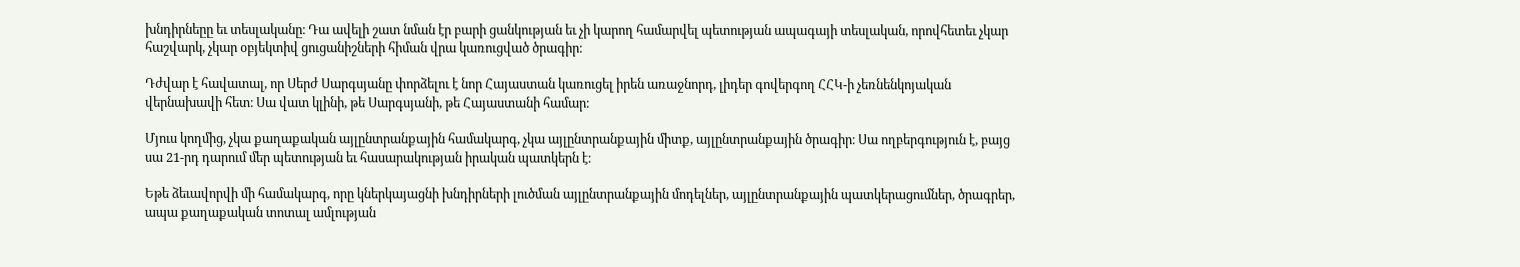խնդիրնեըը եւ տեսլականը։ Դա ավելի շատ նման էր բարի ցանկության եւ չի կարող համարվել պետության ապագայի տեսլական, որովհետեւ չկար հաշվարկ, չկար օբյեկտիվ ցուցանիշների հիման վրա կառուցված ծրագիր։

Դժվար է հավատալ, որ Սերժ Սարգսյանը փորձելու է նոր Հայաստան կառուցել իրեն առաջնորդ, լիդեր գովերգող ՀՀԿ-ի չեռնենկոյական վերնախավի հետ։ Սա վատ կլինի, թե Սարգսյանի, թե Հայաստանի համար։

Մյուս կողմից, չկա քաղաքական այլընտրանքային համակարգ, չկա այլընտրանքային միտք, այլընտրանքային ծրագիր։ Սա ողբերգություն է, բայց սա 21-րդ դարում մեր պետության եւ հասարակության իրական պատկերն է։

Եթե ձեւավորվի մի համակարգ, որը կներկայացնի խնդիրների լուծման այլընտրանքային մոդելներ, այլընտրանքային պատկերացումներ, ծրագրեր, ապա քաղաքական տոտալ ամլության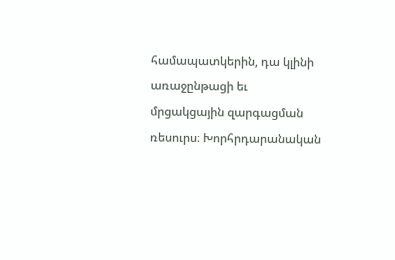համապատկերին, դա կլինի առաջընթացի եւ մրցակցային զարգացման ռեսուրս։ Խորհրդարանական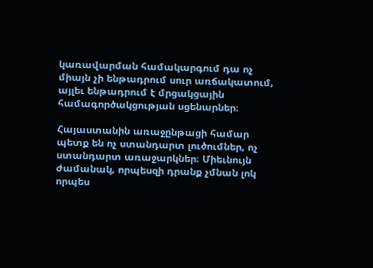կառավարման համակարգում դա ոչ միայն չի ենթադրում սուր առճակատում, այլեւ ենթադրում է մրցակցային համագործակցության սցենարներ։

Հայաստանին առաջընթացի համար պետք են ոչ ստանդարտ լուծումներ, ոչ ստանդարտ առաջարկներ։ Միեւնույն ժամանակ, որպեսզի դրանք չմնան լոկ որպես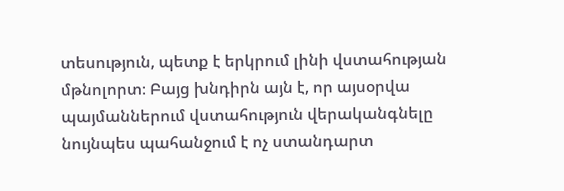տեսություն, պետք է երկրում լինի վստահության մթնոլորտ։ Բայց խնդիրն այն է, որ այսօրվա պայմաններում վստահություն վերականգնելը նույնպես պահանջում է ոչ ստանդարտ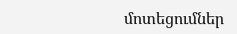մոտեցումներ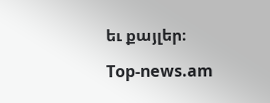եւ քայլեր։

Top-news.am